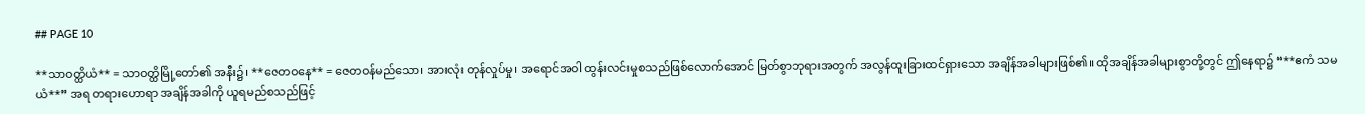## PAGE 10

**သာဝတ္ထိယံ** = သာဝတ္ထိမြို့တော်၏ အနီး၌၊ **ဇေတဝနေ** = ဇေတဝန်မည်သော၊ အားလုံး တုန်လှုပ်မှု၊ အရောင်အဝါ ထွန်းလင်းမှုစသည်ဖြစ်လောက်အောင် မြတ်စွာဘုရားအတွက် အလွန်ထူးခြားထင်ရှားသော အချိန်အခါများဖြစ်၏။ ထိုအချိန်အခါများစွာတို့တွင် ဤနေရာ၌ “**ဧကံ သမယံ**” အရ တရားဟောရာ အချိန်အခါကို ယူရမည်စသည်ဖြင့်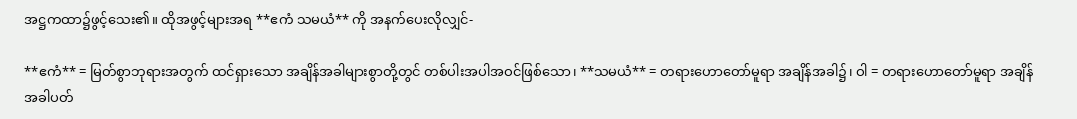အဋ္ဌကထာ၌ဖွင့်သေး၏။ ထိုအဖွင့်များအရ **ဧကံ သမယံ** ကို အနက်ပေးလိုလျှင်-

**ဧကံ** = မြတ်စွာဘုရားအတွက် ထင်ရှားသော အချိန်အခါများစွာတို့တွင် တစ်ပါးအပါအဝင်ဖြစ်သော၊ **သမယံ** = တရားဟောတော်မူရာ အချိန်အခါ၌၊ ဝါ = တရားဟောတော်မူရာ အချိန်အခါပတ်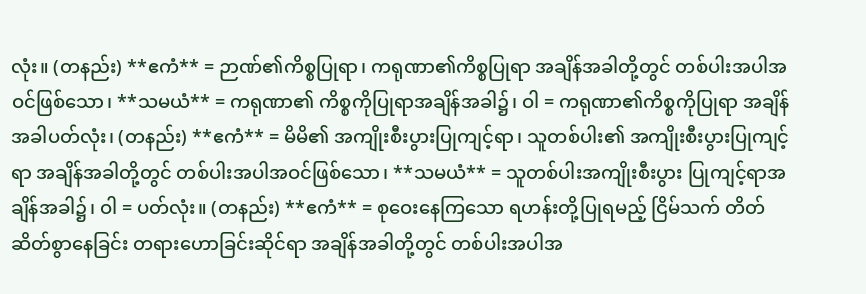လုံး။ (တနည်း) **ဧကံ** = ဉာဏ်၏ကိစ္စပြုရာ၊ ကရုဏာ၏ကိစ္စပြုရာ အချိန်အခါတို့တွင် တစ်ပါးအပါအဝင်ဖြစ်သော၊ **သမယံ** = ကရုဏာ၏ ကိစ္စကိုပြုရာအချိန်အခါ၌၊ ဝါ = ကရုဏာ၏ကိစ္စကိုပြုရာ အချိန်အခါပတ်လုံး၊ (တနည်း) **ဧကံ** = မိမိ၏ အကျိုးစီးပွားပြုကျင့်ရာ၊ သူတစ်ပါး၏ အကျိုးစီးပွားပြုကျင့်ရာ အချိန်အခါတို့တွင် တစ်ပါးအပါအဝင်ဖြစ်သော၊ **သမယံ** = သူတစ်ပါးအကျိုးစီးပွား ပြုကျင့်ရာအချိန်အခါ၌၊ ဝါ = ပတ်လုံး။ (တနည်း) **ဧကံ** = စုဝေးနေကြသော ရဟန်းတို့ပြုရမည့် ငြိမ်သက် တိတ်ဆိတ်စွာနေခြင်း တရားဟောခြင်းဆိုင်ရာ အချိန်အခါတို့တွင် တစ်ပါးအပါအ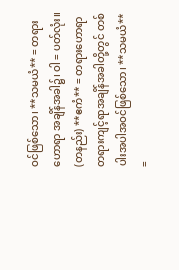ဝင်ဖြစ်သော၊ **သမယံ** = တရားဟောရာ အချိန်အခါ၌၊ ဝါ = ပတ်လုံး။ (တနည်း) **ဧကံ** = တရားဟောရာ တရားကျင့်ရာအချိန်အခါတို့တွင် တစ်ပါးအပါအဝင်ဖြစ်သော၊ **သမယံ** =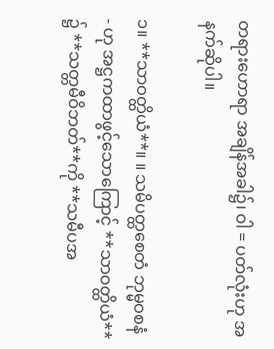တရားဟောရာ အချိန်အခါ၌၊ ဝါ = ပတ်လုံးဟု အနက်ဆိုပါ။

၁။ **သာဝတ္ထိယံ**။ ။ သမိပတ္ထစေတံ ဘုမ္မဝစနံ - ဟု အဋ္ဌကထာဖွင့်သောကြောင့် **သာဝတ္ထိယံ** ၌ **သတ္တမီဝိဘတ်**ကို **သမီပအ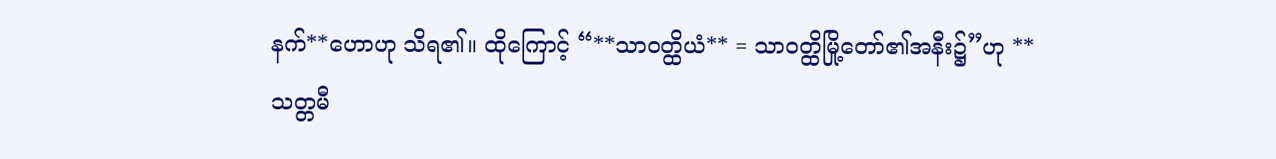နက်**ဟောဟု သိရ၏။ ထိုကြောင့် “**သာဝတ္ထိယံ** = သာဝတ္ထိမြို့တော်၏အနီး၌”ဟု **သတ္တမီ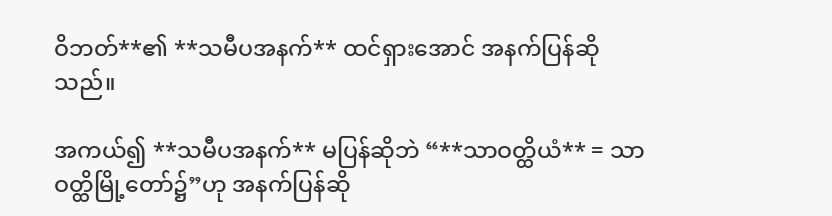ဝိဘတ်**၏ **သမီပအနက်** ထင်ရှားအောင် အနက်ပြန်ဆိုသည်။

အကယ်၍ **သမီပအနက်** မပြန်ဆိုဘဲ “**သာဝတ္ထိယံ** = သာဝတ္ထိမြို့တော်၌”ဟု အနက်ပြန်ဆို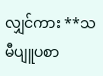လျှင်ကား **သမီပျူပစာ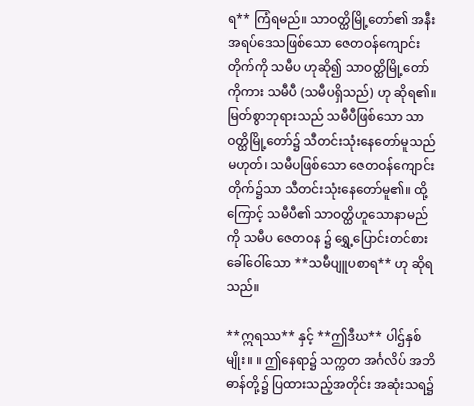ရ** ကြံရမည်။ သာဝတ္ထိမြို့တော်၏ အနီးအရပ်ဒေသဖြစ်သော ဇေတဝန်ကျောင်းတိုက်ကို သမီပ ဟုဆို၍ သာဝတ္ထိမြို့တော်ကိုကား သမီပီ (သမီပရှိသည်) ဟု ဆိုရ၏။ မြတ်စွာဘုရားသည် သမီပီဖြစ်သော သာဝတ္ထိမြို့တော်၌ သီတင်းသုံးနေတော်မူသည်မဟုတ်၊ သမီပဖြစ်သော ဇေတဝန်ကျောင်းတိုက်၌သာ သီတင်းသုံးနေတော်မူ၏။ ထို့ကြောင့် သမီပီ၏ သာဝတ္ထိဟူသောနာမည်ကို သမီပ ဇေတဝန ၌ ရွှေ့ပြောင်းတင်စားခေါ်ဝေါ်သော **သမီပျူပစာရ** ဟု ဆိုရသည်။

**ဣရဿ** နှင့် **ဤဒီဃ** ပါဌ်နှစ်မျိုး။ ။ ဤနေရာ၌ သက္ကတ အင်္ဂလိပ် အဘိဓာန်တို့၌ ပြထားသည့်အတိုင်း အဆုံးသရ၌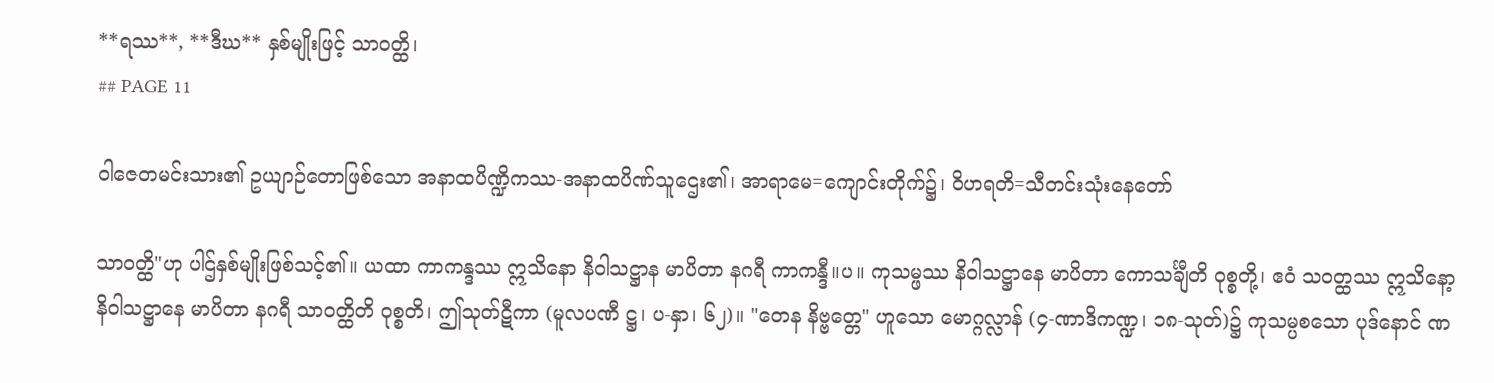**ရဿ**, **ဒီဃ** နှစ်မျိုးဖြင့် သာဝတ္ထိ၊
## PAGE 11

ဝါဇေတမင်းသား၏ ဥယျာဉ်တောဖြစ်သော အနာထပိဏ္ဍိကဿ-အနာထပိဏ်သူဌေး၏၊ အာရာမေ=ကျောင်းတိုက်၌၊ ဝိဟရတိ=သီတင်းသုံးနေတော်

သာဝတ္ထိ"ဟု ပါဌ်နှစ်မျိုးဖြစ်သင့်၏။ ယထာ ကာကန္ဒဿ ဣသိနော နိဝါသဋ္ဌာန မာပိတာ နဂရီ ကာကန္ဒီ။ပ။ ကုသမ္ဖဿ နိဝါသဋ္ဌာနေ မာပိတာ ကောသင်္ချီတိ ဝုစ္စတို့၊ ဧဝံ သဝတ္ထဿ ဣသိနော့ နိဝါသဋ္ဌာနေ မာပိတာ နဂရီ သာဝတ္ထိတိ ဝုစ္စတိ၊ ဤသုတ်ဋီကာ (မူလပဏီ ဋ္ဌ၊ ပ-နှာ၊ ၆၂)။ "တေန နိဗ္ဗတ္တေ" ဟူသော မောဂ္ဂလ္လာန် (၄-ဏာဒိကဏ္ဍ၊ ၁၈-သုတ်)၌ ကုသမ္ပစသော ပုဒ်နောင် ဏ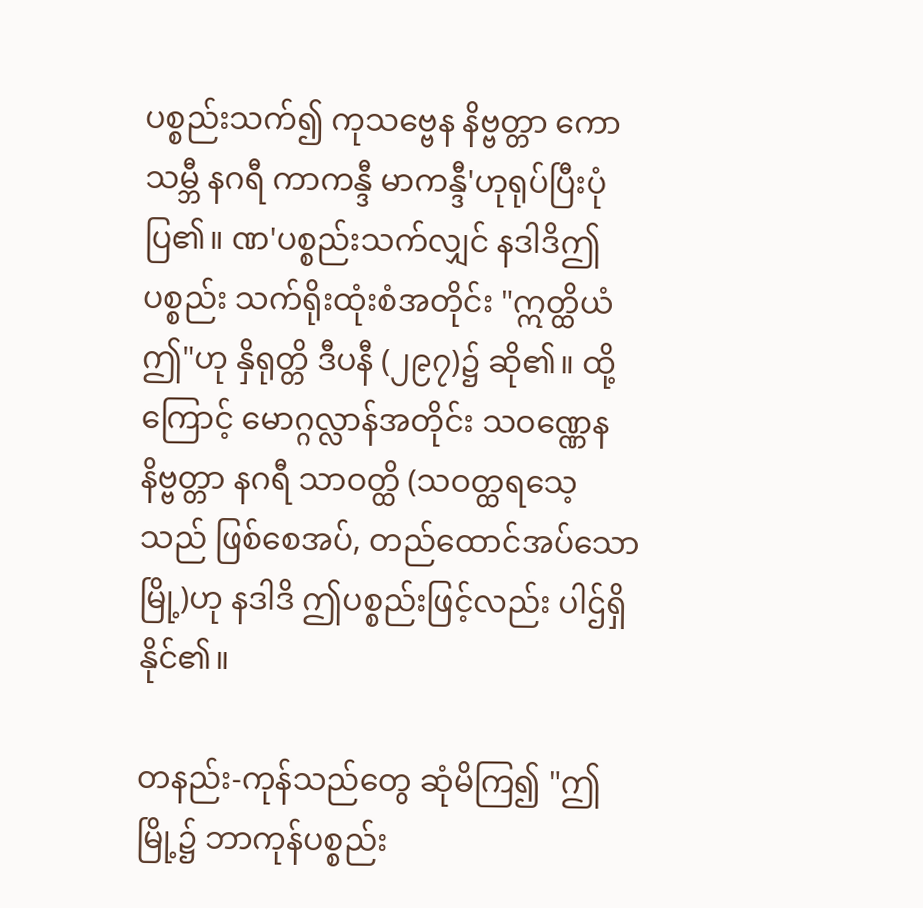ပစ္စည်းသက်၍ ကုသဗ္ဗေန နိဗ္ဗတ္တာ ကောသမ္ဘီ နဂရီ ကာကန္ဒီ မာကန္ဒီ'ဟုရုပ်ပြီးပုံပြ၏။ ဏ'ပစ္စည်းသက်လျှင် နဒါဒိဤပစ္စည်း သက်ရိုးထုံးစံအတိုင်း "ဣတ္ထိယံ ဤ"ဟု နှိရုတ္တိ ဒီပနီ (၂၉၇)၌ ဆို၏။ ထို့ကြောင့် မောဂ္ဂလ္လာန်အတိုင်း သဝဏ္ဏေန နိဗ္ဗတ္တာ နဂရီ သာဝတ္ထိ (သဝတ္ထရသေ့သည် ဖြစ်စေအပ်, တည်ထောင်အပ်သောမြို့)ဟု နဒါဒိ ဤပစ္စည်းဖြင့်လည်း ပါဌ်ရှိနိုင်၏။

တနည်း-ကုန်သည်တွေ ဆုံမိကြ၍ "ဤမြို့၌ ဘာကုန်ပစ္စည်း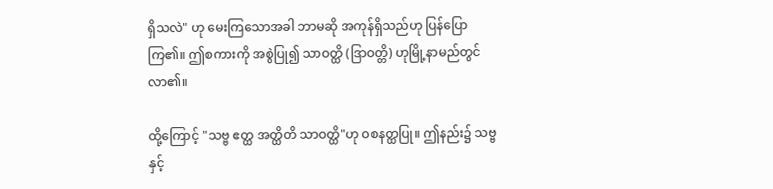ရှိသလဲ" ဟု မေးကြသောအခါ ဘာမဆို အကုန်ရှိသည်ဟု ပြန်ပြောကြ၏။ ဤစကားကို အစွဲပြု၍ သာဝတ္ထိ (ဒြာဝတ္တိ) ဟုမြို့နာမည်တွင်လာ၏။

ထို့ကြောင့် "သဗ္ဗ ဧတ္ထ အတ္ထိတိ သာဝတ္ထိ"ဟု ဝစနတ္ထပြု။ ဤနည်း၌ သဗ္ဗနှင့်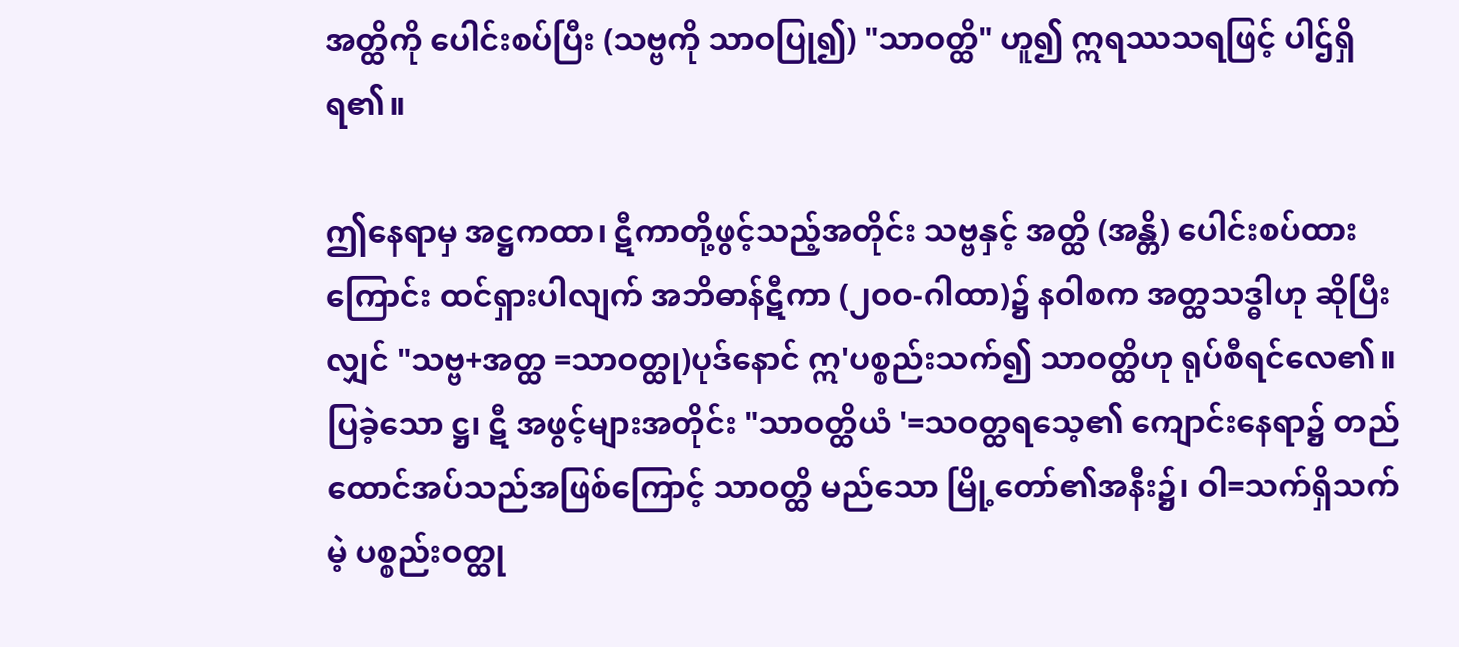အတ္ထိကို ပေါင်းစပ်ပြီး (သဗ္ဗကို သာဝပြု၍) "သာဝတ္ထိ" ဟူ၍ ဣရဿသရဖြင့် ပါဌ်ရှိရ၏။

ဤနေရာမှ အဋ္ဌကထာ၊ ဋီကာတို့ဖွင့်သည့်အတိုင်း သဗ္ဗနှင့် အတ္ထိ (အန္တိ) ပေါင်းစပ်ထားကြောင်း ထင်ရှားပါလျက် အဘိဓာန်ဋီကာ (၂ဝဝ-ဂါထာ)၌ နဝါစက အတ္ထသဒ္ဓါဟု ဆိုပြီးလျှင် "သဗ္ဗ+အတ္ထ =သာဝတ္ထု)ပုဒ်နောင် ဣ'ပစ္စည်းသက်၍ သာဝတ္ထိဟု ရုပ်စီရင်လေ၏။ ပြခဲ့သော ဋ္ဌ၊ ဋီ အဖွင့်များအတိုင်း "သာဝတ္ထိယံ '=သဝတ္ထရသေ့၏ ကျောင်းနေရာ၌ တည်ထောင်အပ်သည်အဖြစ်ကြောင့် သာဝတ္ထိ မည်သော မြို့တော်၏အနီး၌၊ ဝါ=သက်ရှိသက်မဲ့ ပစ္စည်းဝတ္ထု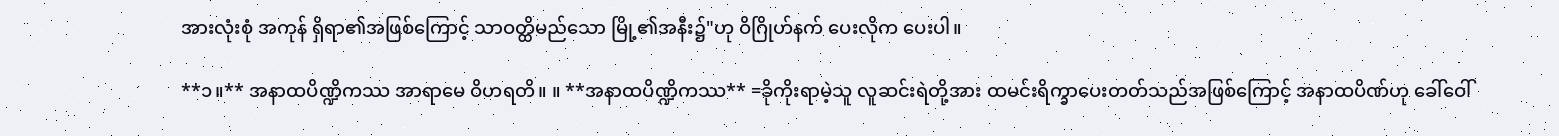အားလုံးစုံ အကုန် ရှိရာ၏အဖြစ်ကြောင့် သာဝတ္ထိမည်သော မြို့၏အနီး၌"ဟု ဝိဂြိုဟ်နက် ပေးလိုက ပေးပါ။

**၁။** အနာထပိဏ္ဍိကဿ အာရာမေ ဝိဟရတိ။ ။ **အနာထပိဏ္ဍိကဿ** =ခိုကိုးရာမဲ့သူ လူဆင်းရဲတို့အား ထမင်းရိက္ခာပေးတတ်သည်အဖြစ်ကြောင့် အနာထပိဏ်ဟု ခေါ်ဝေါ်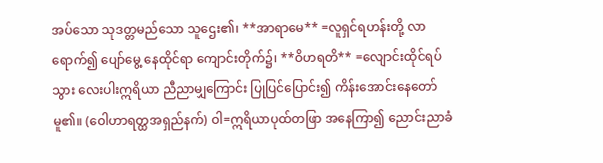အပ်သော သုဒတ္တမည်သော သူဌေး၏၊ **အာရာမေ** =လူရှင်ရဟန်းတို့ လာရောက်၍ ပျော်မွေ့ နေထိုင်ရာ ကျောင်းတိုက်၌၊ **ဝိဟရတိ** =လျောင်းထိုင်ရပ်သွား လေးပါးဣရိယာ ညီညာမျှကြောင်း ပြုပြင်ပြောင်း၍ ကိန်းအောင်းနေတော်မူ၏။ (ဝေါဟာရတ္ထအရှည်နက်) ဝါ=ဣရိယာပုထ်တဖြာ အနေကြာ၍ ညောင်းညာခံ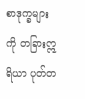စာဒုက္ခများကို တခြားဣရိယာ ပုတ်တ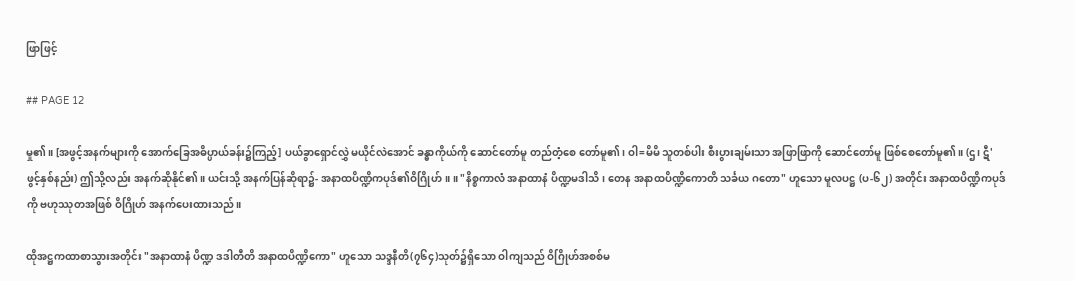ဖြာဖြင့်

## PAGE 12

မှု၏။ [အဖွင့်အနက်များကို အောက်ခြေအဓိပ္ပာယ်ခန်း၌ကြည့်] ပယ်ခွာရှောင်လွှဲ မယိုင်လဲအောင် ခန္ဓာကိုယ်ကို ဆောင်တော်မူ တည်တံ့စေ တော်မူ၏၊ ဝါ=မိမိ သူတစ်ပါး စီးပွားချမ်းသာ အဖြာဖြာကို ဆောင်တော်မူ ဖြစ်စေတော်မူ၏။ (ဌ၊ ဋီ'ဖွင့်နှစ်နည်း) ဤသို့လည်း အနက်ဆိုနိုင်၏။ ယင်းသို့ အနက်ပြန်ဆိုရာ၌- အနာထပိဏ္ဍိကပုဒ်၏ဝိဂြိုဟ်။ ။ "နိစ္စကာလံ အနာထာနံ ပိဏ္ဍမဒါသိ၊ တေန အနာထပိဏ္ဍိကောတိ သင်္ခယ ဂတော" ဟူသော မူလပဋ္ဌ (ပ-၆၂) အတိုင်း အနာထပိဏ္ဍိကပုဒ်ကို ဗဟုဿုတအဖြစ် ဝိဂြိုဟ် အနက်ပေးထားသည်။

ထိုအဋ္ဌကထာစာသွားအတိုင်း "အနာထာနံ ပိဏ္ဍ ဒဒါတီတိ အနာထပိဏ္ဍိကော" ဟူသော သဒ္ဒနီတိ(၇၆၄)သုတ်၌ရှိသော ဝါကျသည် ဝိဂြိုဟ်အစစ်မ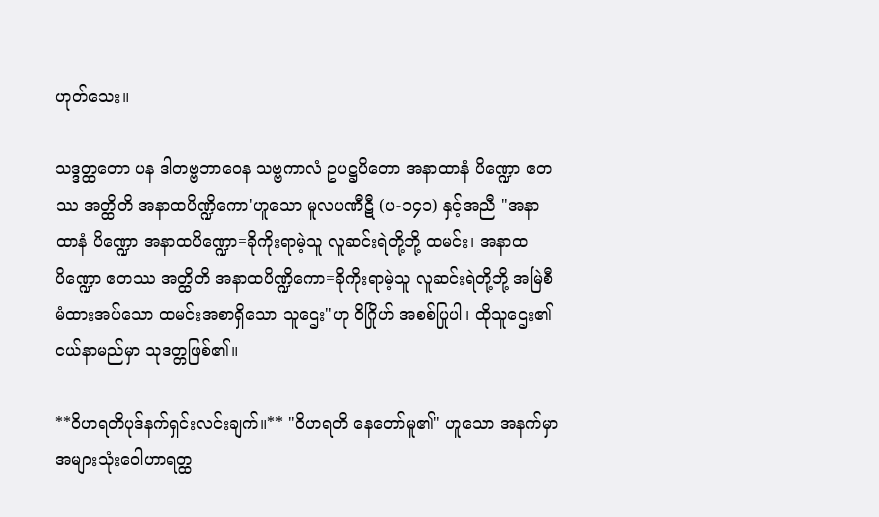ဟုတ်သေး။

သဒ္ဒတ္ထတော ပန ဒါတဗ္ဗဘာဝေန သဗ္ဗကာလံ ဥပဋ္ဌပိတော အနာထာနံ ပိဏ္ဍော ဧတဿ အတ္ထိတိ အနာထပိဏ္ဍိကော'ဟူသော မူလပဏီဋီ (ပ-၁၄၁) နှင့်အညီ "အနာထာနံ ပိဏ္ဍော အနာထပိဏ္ဍော=ခိုကိုးရာမဲ့သူ လူဆင်းရဲတို့ဘို့ ထမင်း၊ အနာထပိဏ္ဍော ဧတဿ အတ္ထိတိ အနာထပိဏ္ဍိကော=ခိုကိုးရာမဲ့သူ လူဆင်းရဲတို့ဘို့ အမြဲစီမံထားအပ်သော ထမင်းအစာရှိသော သူဌေး"ဟု ဝိဂြိုဟ် အစစ်ပြုပါ၊ ထိုသူဌေး၏ ငယ်နာမည်မှာ သုဒတ္တဖြစ်၏။

**ဝိဟရတိပုဒ်နက်ရှင်းလင်းချက်။** "ဝိဟရတိ နေတော်မူ၏" ဟူသော အနက်မှာ အများသုံးဝေါဟာရတ္ထ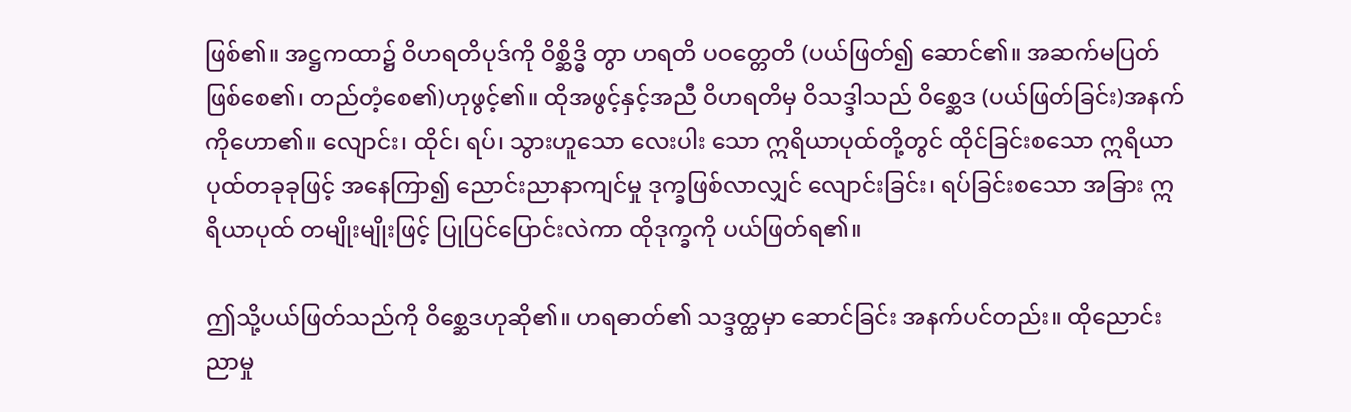ဖြစ်၏။ အဋ္ဌကထာ၌ ဝိဟရတိပုဒ်ကို ဝိစ္ဆိဒ္ဓိ တွာ ဟရတိ ပဝတ္တေတိ (ပယ်ဖြတ်၍ ဆောင်၏။ အဆက်မပြတ်ဖြစ်စေ၏၊ တည်တံ့စေ၏)ဟုဖွင့်၏။ ထိုအဖွင့်နှင့်အညီ ဝိဟရတိမှ ဝိသဒ္ဒါသည် ဝိစ္ဆေဒ (ပယ်ဖြတ်ခြင်း)အနက်ကိုဟော၏။ လျောင်း၊ ထိုင်၊ ရပ်၊ သွားဟူသော လေးပါး သော ဣရိယာပုထ်တို့တွင် ထိုင်ခြင်းစသော ဣရိယာပုထ်တခုခုဖြင့် အနေကြာ၍ ညောင်းညာနာကျင်မှု ဒုက္ခဖြစ်လာလျှင် လျောင်းခြင်း၊ ရပ်ခြင်းစသော အခြား ဣရိယာပုထ် တမျိုးမျိုးဖြင့် ပြုပြင်ပြောင်းလဲကာ ထိုဒုက္ခကို ပယ်ဖြတ်ရ၏။

ဤသို့ပယ်ဖြတ်သည်ကို ဝိစ္ဆေဒဟုဆို၏။ ဟရဓာတ်၏ သဒ္ဒတ္ထမှာ ဆောင်ခြင်း အနက်ပင်တည်း။ ထိုညောင်းညာမှု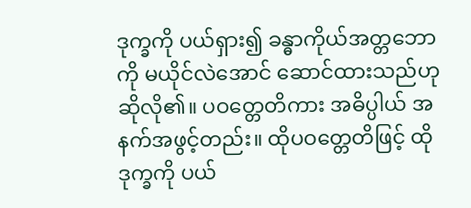ဒုက္ခကို ပယ်ရှား၍ ခန္ဓာကိုယ်အတ္တဘောကို မယိုင်လဲအောင် ဆောင်ထားသည်ဟု ဆိုလို၏။ ပဝတ္တေတိကား အဓိပ္ပါယ် အနက်အဖွင့်တည်း။ ထိုပဝတ္တေတိဖြင့် ထိုဒုက္ခကို ပယ်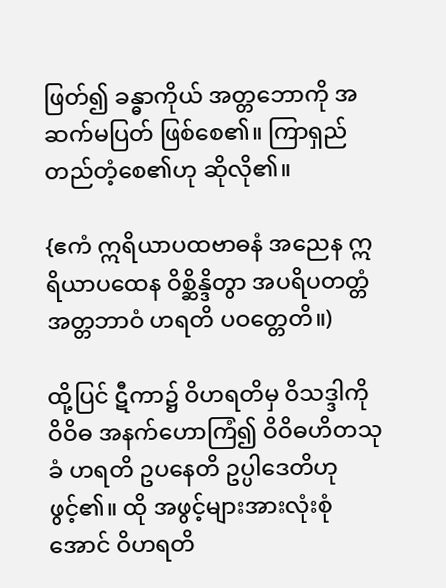ဖြတ်၍ ခန္ဓာကိုယ် အတ္တဘောကို အဆက်မပြတ် ဖြစ်စေ၏။ ကြာရှည်တည်တံ့စေ၏ဟု ဆိုလို၏။

{ဧကံ ဣရိယာပထဗာဓနံ အညေန ဣရိယာပထေန ဝိစ္ဆိန္ဒိတွာ အပရိပတတ္တံ အတ္တဘာဝံ ဟရတိ ပဝတ္တေတိ။)

ထို့ပြင် ဋီကာ၌ ဝိဟရတိမှ ဝိသဒ္ဒါကို ဝိဝိဓ အနက်ဟောကြံ၍ ဝိဝိဓဟိတသုခံ ဟရတိ ဥပနေတိ ဥပ္ပါဒေတိဟုဖွင့်၏။ ထို အဖွင့်များအားလုံးစုံအောင် ဝိဟရတိ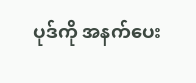ပုဒ်ကို အနက်ပေး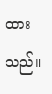ထားသည်။